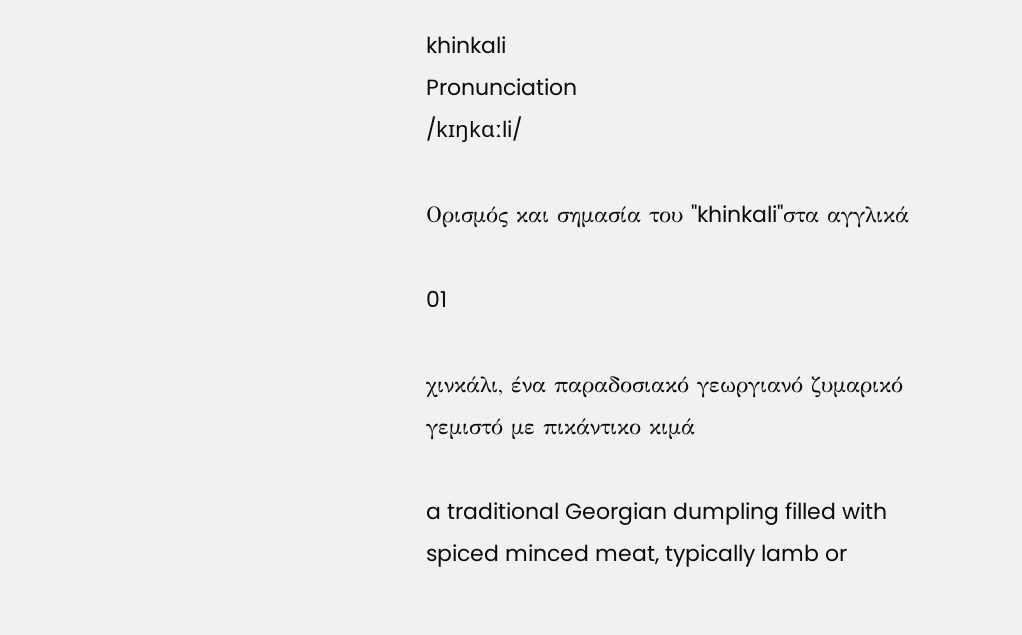khinkali
Pronunciation
/kɪŋkɑːli/

Ορισμός και σημασία του "khinkali"στα αγγλικά

01

χινκάλι, ένα παραδοσιακό γεωργιανό ζυμαρικό γεμιστό με πικάντικο κιμά

a traditional Georgian dumpling filled with spiced minced meat, typically lamb or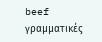beef
γραμματικές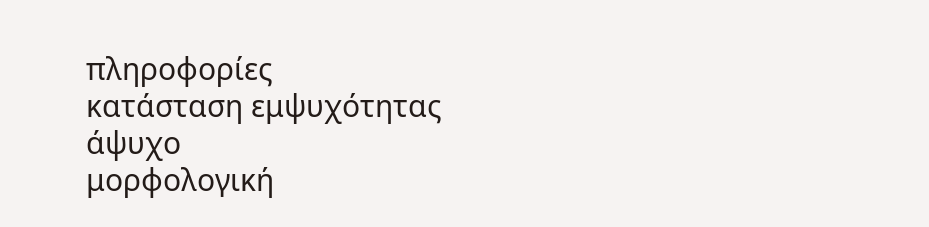πληροφορίες
κατάσταση εμψυχότητας
άψυχο
μορφολογική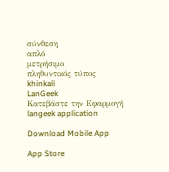σύνθεση
απλό
μετρήσιμο
πληθυντικός τύπος
khinkali
LanGeek
Κατεβάστε την Εφαρμογή
langeek application

Download Mobile App

App Store